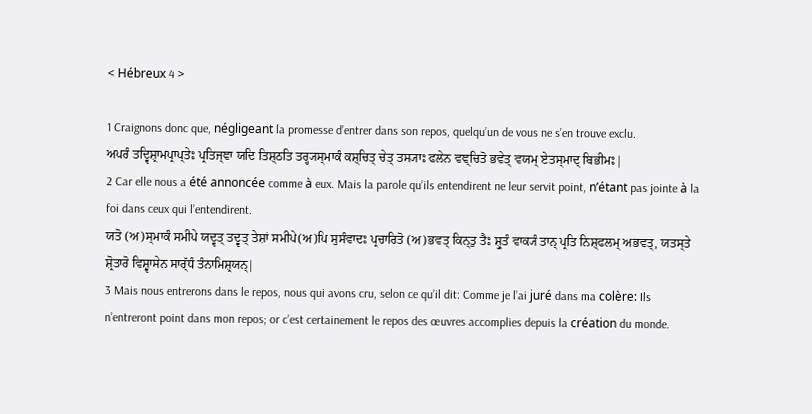< Hébreux 4 >

1 Craignons donc que, négligeant la promesse d’entrer dans son repos, quelqu’un de vous ne s’en trouve exclu.
ਅਪਰੰ ਤਦ੍ਵਿਸ਼੍ਰਾਮਪ੍ਰਾਪ੍ਤੇਃ ਪ੍ਰਤਿਜ੍ਞਾ ਯਦਿ ਤਿਸ਼੍ਠਤਿ ਤਰ੍ਹ੍ਯਸ੍ਮਾਕੰ ਕਸ਼੍ਚਿਤ੍ ਚੇਤ੍ ਤਸ੍ਯਾਃ ਫਲੇਨ ਵਞ੍ਚਿਤੋ ਭਵੇਤ੍ ਵਯਮ੍ ਏਤਸ੍ਮਾਦ੍ ਬਿਭੀਮਃ|
2 Car elle nous a été annoncée comme à eux. Mais la parole qu’ils entendirent ne leur servit point, n’étant pas jointe à la foi dans ceux qui l’entendirent.
ਯਤੋ (ਅ)ਸ੍ਮਾਕੰ ਸਮੀਪੇ ਯਦ੍ਵਤ੍ ਤਦ੍ਵਤ੍ ਤੇਸ਼ਾਂ ਸਮੀਪੇ(ਅ)ਪਿ ਸੁਸੰਵਾਦਃ ਪ੍ਰਚਾਰਿਤੋ (ਅ)ਭਵਤ੍ ਕਿਨ੍ਤੁ ਤੈਃ ਸ਼੍ਰੁਤੰ ਵਾਕ੍ਯੰ ਤਾਨ੍ ਪ੍ਰਤਿ ਨਿਸ਼੍ਫਲਮ੍ ਅਭਵਤ੍, ਯਤਸ੍ਤੇ ਸ਼੍ਰੋਤਾਰੋ ਵਿਸ਼੍ਵਾਸੇਨ ਸਾਰ੍ੱਧੰ ਤੰਨਾਮਿਸ਼੍ਰਯਨ੍|
3 Mais nous entrerons dans le repos, nous qui avons cru, selon ce qu’il dit: Comme je l’ai juré dans ma colère: Ils n’entreront point dans mon repos; or c’est certainement le repos des œuvres accomplies depuis la création du monde.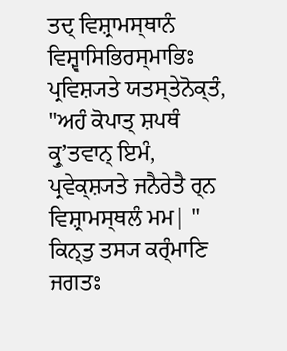ਤਦ੍ ਵਿਸ਼੍ਰਾਮਸ੍ਥਾਨੰ ਵਿਸ਼੍ਵਾਸਿਭਿਰਸ੍ਮਾਭਿਃ ਪ੍ਰਵਿਸ਼੍ਯਤੇ ਯਤਸ੍ਤੇਨੋਕ੍ਤੰ, "ਅਹੰ ਕੋਪਾਤ੍ ਸ਼ਪਥੰ ਕ੍ਰੁʼਤਵਾਨ੍ ਇਮੰ, ਪ੍ਰਵੇਕ੍ਸ਼੍ਯਤੇ ਜਨੈਰੇਤੈ ਰ੍ਨ ਵਿਸ਼੍ਰਾਮਸ੍ਥਲੰ ਮਮ| " ਕਿਨ੍ਤੁ ਤਸ੍ਯ ਕਰ੍ੰਮਾਣਿ ਜਗਤਃ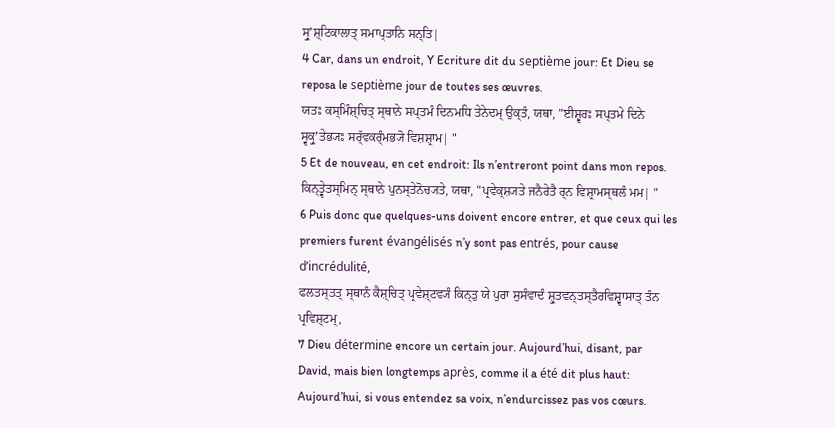ਸ੍ਰੁʼਸ਼੍ਟਿਕਾਲਾਤ੍ ਸਮਾਪ੍ਤਾਨਿ ਸਨ੍ਤਿ|
4 Car, dans un endroit, Y Ecriture dit du septième jour: Et Dieu se reposa le septième jour de toutes ses œuvres.
ਯਤਃ ਕਸ੍ਮਿੰਸ਼੍ਚਿਤ੍ ਸ੍ਥਾਨੇ ਸਪ੍ਤਮੰ ਦਿਨਮਧਿ ਤੇਨੇਦਮ੍ ਉਕ੍ਤੰ, ਯਥਾ, "ਈਸ਼੍ਵਰਃ ਸਪ੍ਤਮੇ ਦਿਨੇ ਸ੍ਵਕ੍ਰੁʼਤੇਭ੍ਯਃ ਸਰ੍ੱਵਕਰ੍ੰਮਭ੍ਯੋ ਵਿਸ਼ਸ਼੍ਰਾਮ| "
5 Et de nouveau, en cet endroit: Ils n’entreront point dans mon repos.
ਕਿਨ੍ਤ੍ਵੇਤਸ੍ਮਿਨ੍ ਸ੍ਥਾਨੇ ਪੁਨਸ੍ਤੇਨੋਚ੍ਯਤੇ, ਯਥਾ, "ਪ੍ਰਵੇਕ੍ਸ਼੍ਯਤੇ ਜਨੈਰੇਤੈ ਰ੍ਨ ਵਿਸ਼੍ਰਾਮਸ੍ਥਲੰ ਮਮ| "
6 Puis donc que quelques-uns doivent encore entrer, et que ceux qui les premiers furent évangélisés n’y sont pas entrés, pour cause d’incrédulité,
ਫਲਤਸ੍ਤਤ੍ ਸ੍ਥਾਨੰ ਕੈਸ਼੍ਚਿਤ੍ ਪ੍ਰਵੇਸ਼੍ਟਵ੍ਯੰ ਕਿਨ੍ਤੁ ਯੇ ਪੁਰਾ ਸੁਸੰਵਾਦੰ ਸ਼੍ਰੁਤਵਨ੍ਤਸ੍ਤੈਰਵਿਸ਼੍ਵਾਸਾਤ੍ ਤੰਨ ਪ੍ਰਵਿਸ਼੍ਟਮ੍,
7 Dieu détermine encore un certain jour. Aujourd’hui, disant, par David, mais bien longtemps après, comme il a été dit plus haut: Aujourd’hui, si vous entendez sa voix, n’endurcissez pas vos cœurs.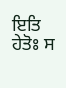ਇਤਿ ਹੇਤੋਃ ਸ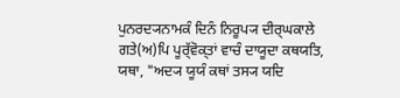ਪੁਨਰਦ੍ਯਨਾਮਕੰ ਦਿਨੰ ਨਿਰੂਪ੍ਯ ਦੀਰ੍ਘਕਾਲੇ ਗਤੇ(ਅ)ਪਿ ਪੂਰ੍ੱਵੋਕ੍ਤਾਂ ਵਾਚੰ ਦਾਯੂਦਾ ਕਥਯਤਿ, ਯਥਾ, "ਅਦ੍ਯ ਯੂਯੰ ਕਥਾਂ ਤਸ੍ਯ ਯਦਿ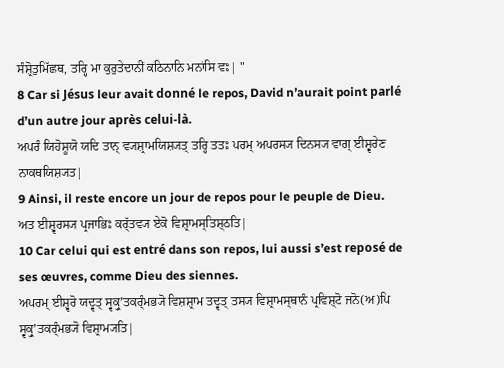ਸੰਸ਼੍ਰੋਤੁਮਿੱਛਥ, ਤਰ੍ਹਿ ਮਾ ਕੁਰੁਤੇਦਾਨੀਂ ਕਠਿਨਾਨਿ ਮਨਾਂਸਿ ਵਃ| "
8 Car si Jésus leur avait donné le repos, David n’aurait point parlé d’un autre jour après celui-là.
ਅਪਰੰ ਯਿਹੋਸ਼ੂਯੋ ਯਦਿ ਤਾਨ੍ ਵ੍ਯਸ਼੍ਰਾਮਯਿਸ਼੍ਯਤ੍ ਤਰ੍ਹਿ ਤਤਃ ਪਰਮ੍ ਅਪਰਸ੍ਯ ਦਿਨਸ੍ਯ ਵਾਗ੍ ਈਸ਼੍ਵਰੇਣ ਨਾਕਥਯਿਸ਼੍ਯਤ|
9 Ainsi, il reste encore un jour de repos pour le peuple de Dieu.
ਅਤ ਈਸ਼੍ਵਰਸ੍ਯ ਪ੍ਰਜਾਭਿਃ ਕਰ੍ੱਤਵ੍ਯ ਏਕੋ ਵਿਸ਼੍ਰਾਮਸ੍ਤਿਸ਼੍ਠਤਿ|
10 Car celui qui est entré dans son repos, lui aussi s’est reposé de ses œuvres, comme Dieu des siennes.
ਅਪਰਮ੍ ਈਸ਼੍ਵਰੋ ਯਦ੍ਵਤ੍ ਸ੍ਵਕ੍ਰੁʼਤਕਰ੍ੰਮਭ੍ਯੋ ਵਿਸ਼ਸ਼੍ਰਾਮ ਤਦ੍ਵਤ੍ ਤਸ੍ਯ ਵਿਸ਼੍ਰਾਮਸ੍ਥਾਨੰ ਪ੍ਰਵਿਸ਼੍ਟੋ ਜਨੋ(ਅ)ਪਿ ਸ੍ਵਕ੍ਰੁʼਤਕਰ੍ੰਮਭ੍ਯੋ ਵਿਸ਼੍ਰਾਮ੍ਯਤਿ|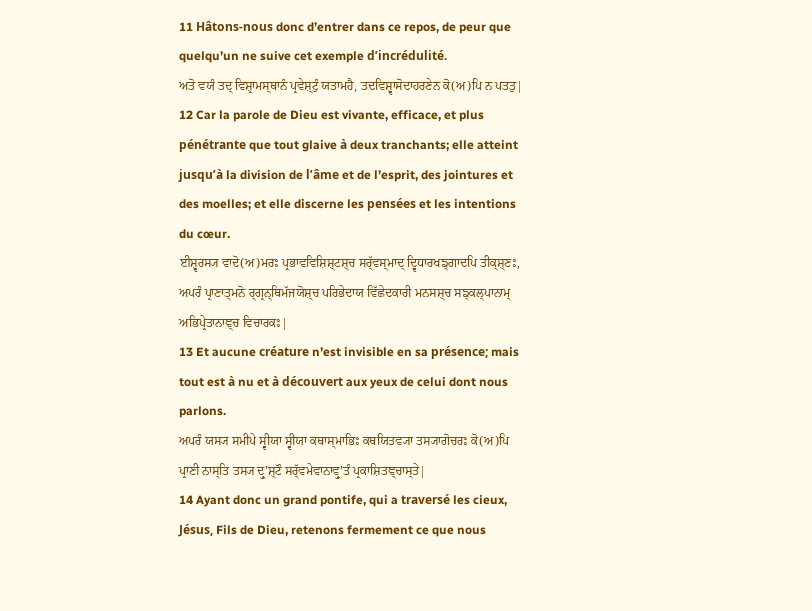11 Hâtons-nous donc d’entrer dans ce repos, de peur que quelqu’un ne suive cet exemple d’incrédulité.
ਅਤੋ ਵਯੰ ਤਦ੍ ਵਿਸ਼੍ਰਾਮਸ੍ਥਾਨੰ ਪ੍ਰਵੇਸ਼੍ਟੁੰ ਯਤਾਮਹੈ, ਤਦਵਿਸ਼੍ਵਾਸੋਦਾਹਰਣੇਨ ਕੋ(ਅ)ਪਿ ਨ ਪਤਤੁ|
12 Car la parole de Dieu est vivante, efficace, et plus pénétrante que tout glaive à deux tranchants; elle atteint jusqu’à la division de l’âme et de l’esprit, des jointures et des moelles; et elle discerne les pensées et les intentions du cœur.
ਈਸ਼੍ਵਰਸ੍ਯ ਵਾਦੋ(ਅ)ਮਰਃ ਪ੍ਰਭਾਵਵਿਸ਼ਿਸ਼੍ਟਸ਼੍ਚ ਸਰ੍ੱਵਸ੍ਮਾਦ੍ ਦ੍ਵਿਧਾਰਖਙ੍ਗਾਦਪਿ ਤੀਕ੍ਸ਼੍ਣਃ, ਅਪਰੰ ਪ੍ਰਾਣਾਤ੍ਮਨੋ ਰ੍ਗ੍ਰਨ੍ਥਿਮੱਜਯੋਸ਼੍ਚ ਪਰਿਭੇਦਾਯ ਵਿੱਛੇਦਕਾਰੀ ਮਨਸਸ਼੍ਚ ਸਙ੍ਕਲ੍ਪਾਨਾਮ੍ ਅਭਿਪ੍ਰੇਤਾਨਾਞ੍ਚ ਵਿਚਾਰਕਃ|
13 Et aucune créature n’est invisible en sa présence; mais tout est à nu et à découvert aux yeux de celui dont nous parlons.
ਅਪਰੰ ਯਸ੍ਯ ਸਮੀਪੇ ਸ੍ਵੀਯਾ ਸ੍ਵੀਯਾ ਕਥਾਸ੍ਮਾਭਿਃ ਕਥਯਿਤਵ੍ਯਾ ਤਸ੍ਯਾਗੋਚਰਃ ਕੋ(ਅ)ਪਿ ਪ੍ਰਾਣੀ ਨਾਸ੍ਤਿ ਤਸ੍ਯ ਦ੍ਰੁʼਸ਼੍ਟੌ ਸਰ੍ੱਵਮੇਵਾਨਾਵ੍ਰੁʼਤੰ ਪ੍ਰਕਾਸ਼ਿਤਞ੍ਚਾਸ੍ਤੇ|
14 Ayant donc un grand pontife, qui a traversé les cieux, Jésus, Fils de Dieu, retenons fermement ce que nous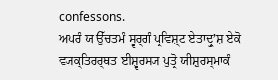confessons.
ਅਪਰੰ ਯ ਉੱਚਤਮੰ ਸ੍ਵਰ੍ਗੰ ਪ੍ਰਵਿਸ਼੍ਟ ਏਤਾਦ੍ਰੁʼਸ਼ ਏਕੋ ਵ੍ਯਕ੍ਤਿਰਰ੍ਥਤ ਈਸ਼੍ਵਰਸ੍ਯ ਪੁਤ੍ਰੋ ਯੀਸ਼ੁਰਸ੍ਮਾਕੰ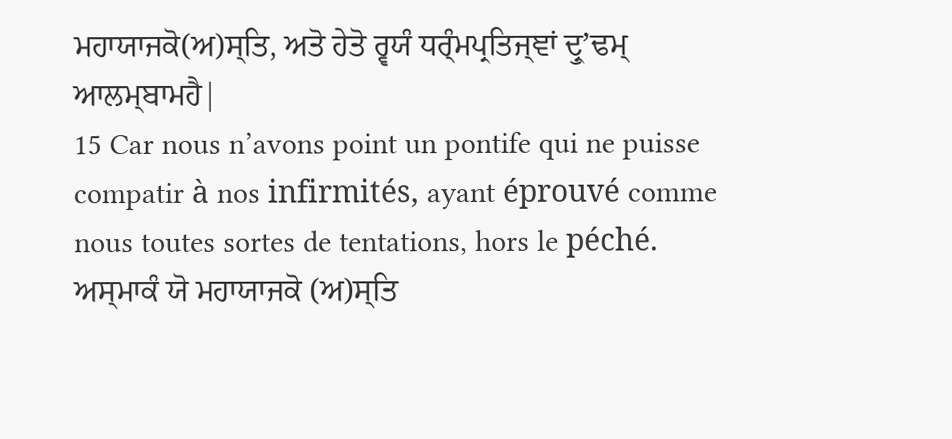ਮਹਾਯਾਜਕੋ(ਅ)ਸ੍ਤਿ, ਅਤੋ ਹੇਤੋ ਰ੍ਵਯੰ ਧਰ੍ੰਮਪ੍ਰਤਿਜ੍ਞਾਂ ਦ੍ਰੁʼਢਮ੍ ਆਲਮ੍ਬਾਮਹੈ|
15 Car nous n’avons point un pontife qui ne puisse compatir à nos infirmités, ayant éprouvé comme nous toutes sortes de tentations, hors le péché.
ਅਸ੍ਮਾਕੰ ਯੋ ਮਹਾਯਾਜਕੋ (ਅ)ਸ੍ਤਿ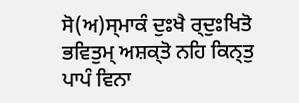ਸੋ(ਅ)ਸ੍ਮਾਕੰ ਦੁਃਖੈ ਰ੍ਦੁਃਖਿਤੋ ਭਵਿਤੁਮ੍ ਅਸ਼ਕ੍ਤੋ ਨਹਿ ਕਿਨ੍ਤੁ ਪਾਪੰ ਵਿਨਾ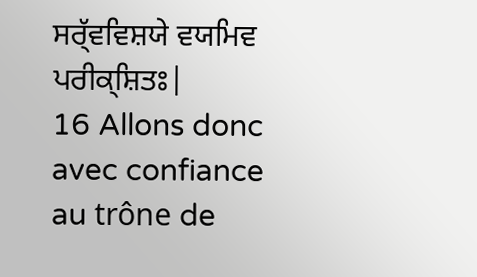ਸਰ੍ੱਵਵਿਸ਼ਯੇ ਵਯਮਿਵ ਪਰੀਕ੍ਸ਼ਿਤਃ|
16 Allons donc avec confiance au trône de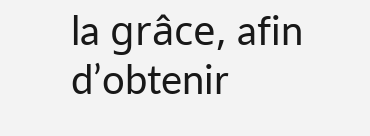la grâce, afin d’obtenir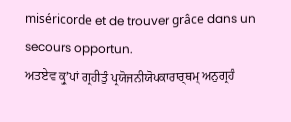miséricorde et de trouver grâce dans un secours opportun.
ਅਤਏਵ ਕ੍ਰੁʼਪਾਂ ਗ੍ਰਹੀਤੁੰ ਪ੍ਰਯੋਜਨੀਯੋਪਕਾਰਾਰ੍ਥਮ੍ ਅਨੁਗ੍ਰਹੰ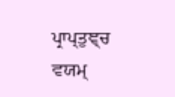ਪ੍ਰਾਪ੍ਤੁਞ੍ਚ ਵਯਮ੍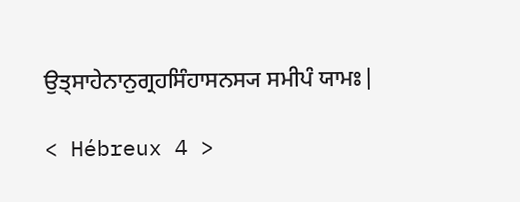ਉਤ੍ਸਾਹੇਨਾਨੁਗ੍ਰਹਸਿੰਹਾਸਨਸ੍ਯ ਸਮੀਪੰ ਯਾਮਃ|

< Hébreux 4 >